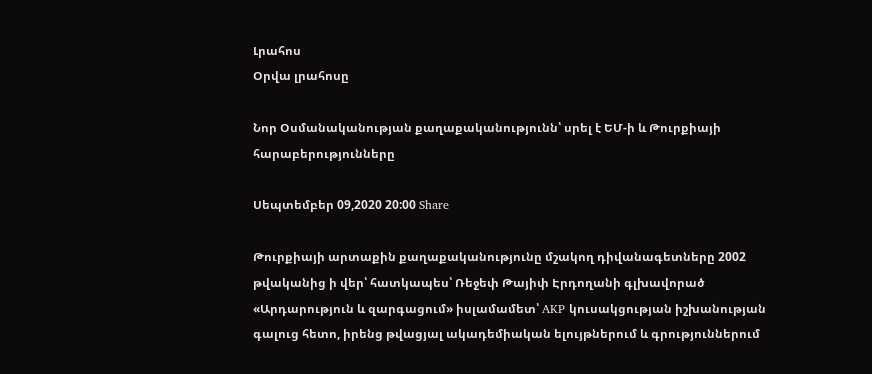Լրահոս
Օրվա լրահոսը

Նոր Օսմանականության քաղաքականությունն՝ սրել է ԵՄ-ի և Թուրքիայի հարաբերությունները

Սեպտեմբեր 09,2020 20:00 Share

Թուրքիայի արտաքին քաղաքականությունը մշակող դիվանագետները 2002 թվականից ի վեր՝ հատկապես՝ Ռեջեփ Թայիփ Էրդողանի գլխավորած «Արդարություն և զարգացում» իսլամամետ՝ AKP կուսակցության իշխանության գալուց հետո, իրենց թվացյալ ակադեմիական ելույթներում և գրություններում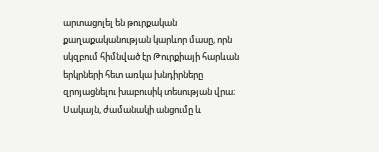արտացոլել են թուրքական քաղաքականության կարևոր մասը, որն սկզբում հիմնված էր Թուրքիայի հարևան երկրների հետ առկա խնդիրները զրոյացնելու խաբուսիկ տեսության վրա։ Սակայն, ժամանակի անցումը և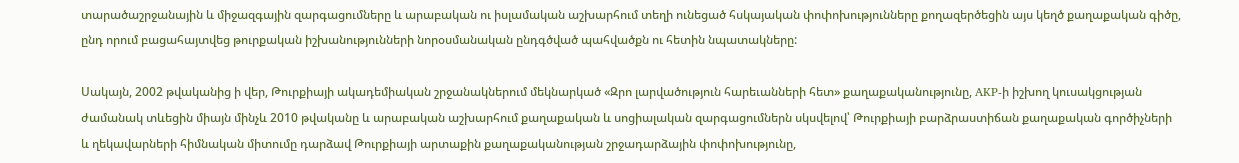տարածաշրջանային և միջազգային զարգացումները և արաբական ու իսլամական աշխարհում տեղի ունեցած հսկայական փոփոխությունները քողազերծեցին այս կեղծ քաղաքական գիծը, ընդ որում բացահայտվեց թուրքական իշխանությունների նորօսմանական ընդգծված պահվածքն ու հետին նպատակները:

Սակայն, 2002 թվականից ի վեր, Թուրքիայի ակադեմիական շրջանակներում մեկնարկած «Զրո լարվածություն հարեւանների հետ» քաղաքականությունը, AKP-ի իշխող կուսակցության ժամանակ տևեցին միայն մինչև 2010 թվականը և արաբական աշխարհում քաղաքական և սոցիալական զարգացումներն սկսվելով՝ Թուրքիայի բարձրաստիճան քաղաքական գործիչների և ղեկավարների հիմնական միտումը դարձավ Թուրքիայի արտաքին քաղաքականության շրջադարձային փոփոխությունը,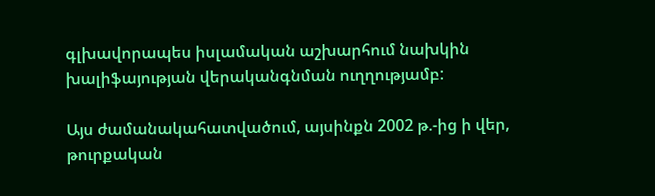գլխավորապես իսլամական աշխարհում նախկին խալիֆայության վերականգնման ուղղությամբ:

Այս ժամանակահատվածում, այսինքն 2002 թ.-ից ի վեր, թուրքական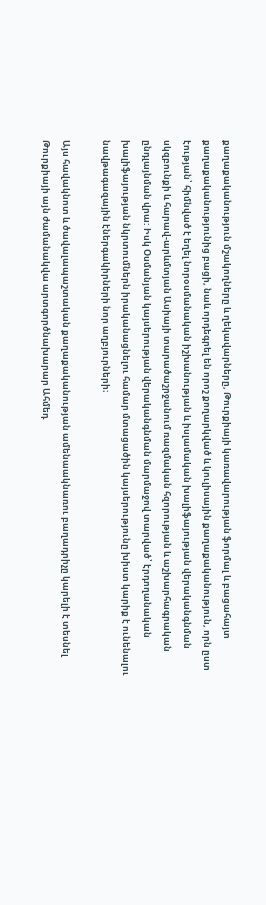քաղաքականություն մշակողները և ղեկավարները, Թուրքիայի կառավարության ֆորմալ և բացահայտ քաղաքականությունից բացի, նաև որդեգրել են որոշ քողարկված և կուլիսային քաղաքականություն, որն ըստ էության՝ հիմնված է եղել նորօսմանական իշխանության և իսլամական խալիֆայության վերականգնման սկզբունքի և հարավ-արևմտյան Ասիայի տարածաշրջանում ռազմական հզորության և աշխարհագրական ընդլայնման վրա: Իսկ Օսմանյան կայսերության վերականգնման մարմաջով տարված՝ էրդողանական խալիֆայության նկրտումներն իրականացնելու համար մտացածին կայսերությունը խիստ կարիք է ունենալու նավթագազային էներգակիրների նոր աղբյուրների։

Այս հավակնոտ և ծավալապաշտական քաղաքականության ամենաակնառու բաղադրիչը կարելի է տեսնել Թուրքիայի այն ժամանակվա արտգործնախարար Ահմեդ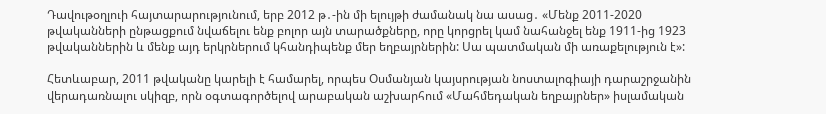Դավութօղլուի հայտարարությունում, երբ 2012 թ․-ին մի ելույթի ժամանակ նա ասաց․ «Մենք 2011-2020 թվականների ընթացքում նվաճելու ենք բոլոր այն տարածքները, որը կորցրել կամ նահանջել ենք 1911-ից 1923 թվականներին և մենք այդ երկրներում կհանդիպենք մեր եղբայրներին: Սա պատմական մի առաքելություն է»:

Հետևաբար, 2011 թվականը կարելի է համարել, որպես Օսմանյան կայսրության նոստալոգիայի դարաշրջանին վերադառնալու սկիզբ, որն օգտագործելով արաբական աշխարհում «Մահմեդական եղբայրներ» իսլամական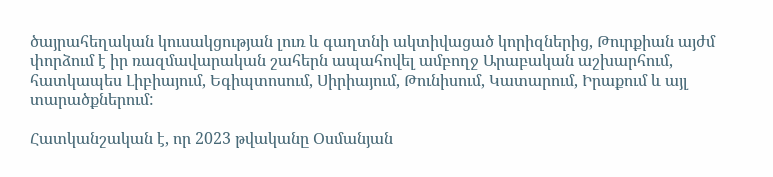ծայրահեղական կուսակցության լուռ և գաղտնի ակտիվացած կորիզներից, Թուրքիան այժմ փորձում է իր ռազմավարական շահերն ապահովել ամբողջ Արաբական աշխարհում, հատկապես Լիբիայում, Եգիպտոսում, Սիրիայում, Թունիսում, Կատարում, Իրաքում և այլ տարածքներում:

Հատկանշական է, որ 2023 թվականը Օսմանյան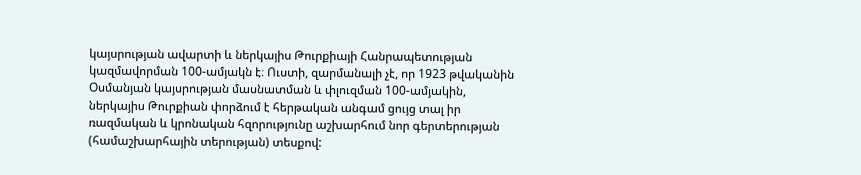կայսրության ավարտի և ներկայիս Թուրքիայի Հանրապետության կազմավորման 100-ամյակն է։ Ուստի, զարմանալի չէ, որ 1923 թվականին Օսմանյան կայսրության մասնատման և փլուզման 100-ամյակին, ներկայիս Թուրքիան փորձում է հերթական անգամ ցույց տալ իր ռազմական և կրոնական հզորությունը աշխարհում նոր գերտերության (համաշխարհային տերության) տեսքով: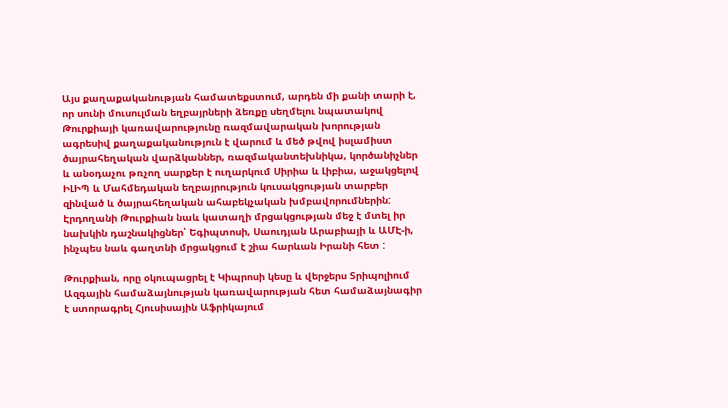Այս քաղաքականության համատեքստում, արդեն մի քանի տարի է, որ սունի մուսուլման եղբայրների ձեռքը սեղմելու նպատակով Թուրքիայի կառավարությունը ռազմավարական խորության ագրեսիվ քաղաքականություն է վարում և մեծ թվով իսլամիստ ծայրահեղական վարձկաններ, ռազմականտեխնիկա, կործանիչներ և անօդաչու թռչող սարքեր է ուղարկում Սիրիա և Լիբիա, աջակցելով ԻԼԻՊ և Մահմեդական եղբայրություն կուսակցության տարբեր զինված և ծայրահեղական ահաբեկչական խմբավորումներին: Էրդողանի Թուրքիան նաև կատաղի մրցակցության մեջ է մտել իր նախկին դաշնակիցներ՝ Եգիպտոսի, Սաուդյան Արաբիայի և ԱՄԷ-ի, ինչպես նաև գաղտնի մրցակցում է շիա հարևան Իրանի հետ :

Թուրքիան, որը օկուպացրել է Կիպրոսի կեսը և վերջերս Տրիպոլիում Ազգային համաձայնության կառավարության հետ համաձայնագիր է ստորագրել Հյուսիսային Աֆրիկայում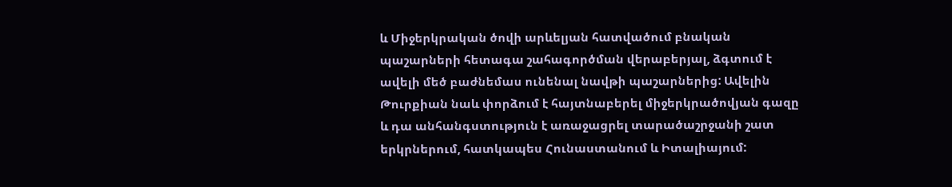և Միջերկրական ծովի արևելյան հատվածում բնական պաշարների հետագա շահագործման վերաբերյալ, ձգտում է ավելի մեծ բաժնեմաս ունենալ նավթի պաշարներից: Ավելին Թուրքիան նաև փորձում է հայտնաբերել միջերկրածովյան գազը և դա անհանգստություն է առաջացրել տարածաշրջանի շատ երկրներում, հատկապես Հունաստանում և Իտալիայում: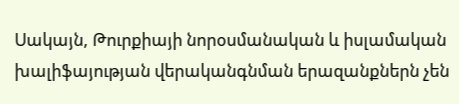Սակայն, Թուրքիայի նորօսմանական և իսլամական խալիֆայության վերականգնման երազանքներն չեն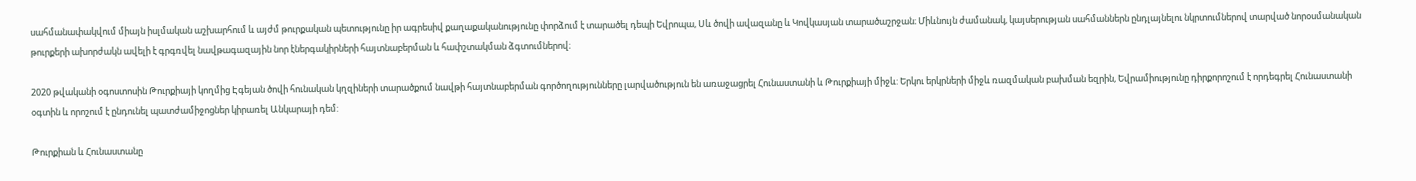սահմանափակվում միայն իսլմական աշխարհում և այժմ թուրքական պետությունը իր ագրեսիվ քաղաքականությունը փորձում է տարածել դեպի Եվրոպա, Սև ծովի ավազանը և Կովկասյան տարածաշրջան։ Միևնույն ժամանակ, կայսերության սահմաններն ընդլայնելու նկրտումներով տարված նորօսմանական թուրքերի ախորժակն ավելի է գրգռվել նավթագազային նոր էներգակիրների հայտնաբերման և հափշտակման ձգտումներով։

2020 թվականի օգոստոսին Թուրքիայի կողմից Էգեյան ծովի հունական կղզիների տարածքում նավթի հայտնաբերման գործողությունները լարվածություն են առաջացրել Հունաստանի և Թուրքիայի միջև: Երկու երկրների միջև ռազմական բախման եզրին, Եվրամիությունը դիրքորոշում է որդեգրել Հունաստանի օգտին և որոշում է ընդունել պատժամիջոցներ կիրառել Անկարայի դեմ:

Թուրքիան և Հունաստանը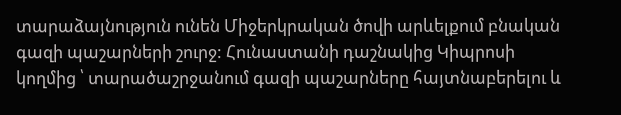տարաձայնություն ունեն Միջերկրական ծովի արևելքում բնական գազի պաշարների շուրջ: Հունաստանի դաշնակից Կիպրոսի կողմից ՝ տարածաշրջանում գազի պաշարները հայտնաբերելու և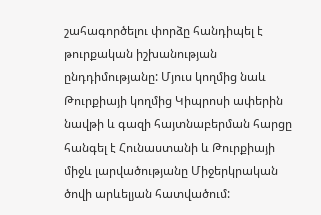շահագործելու փորձը հանդիպել է թուրքական իշխանության ընդդիմությանը: Մյուս կողմից նաև Թուրքիայի կողմից Կիպրոսի ափերին նավթի և գազի հայտնաբերման հարցը հանգել է Հունաստանի և Թուրքիայի միջև լարվածությանը Միջերկրական ծովի արևելյան հատվածում: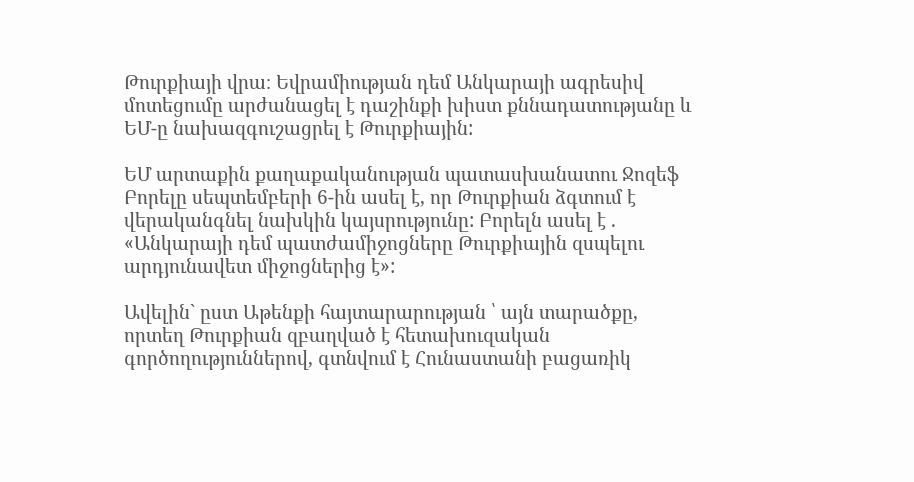Թուրքիայի վրա։ Եվրամիության դեմ Անկարայի ագրեսիվ մոտեցումը արժանացել է դաշինքի խիստ քննադատությանը և ԵՄ-ը նախազգուշացրել է Թուրքիային:

ԵՄ արտաքին քաղաքականության պատասխանատու Ջոզեֆ Բորելը սեպտեմբերի 6-ին ասել է, որ Թուրքիան ձգտում է վերականգնել նախկին կայսրությունը: Բորելն ասել է . «Անկարայի դեմ պատժամիջոցները Թուրքիային զսպելու արդյունավետ միջոցներից է»:

Ավելին` ըստ Աթենքի հայտարարության ՝ այն տարածքը, որտեղ Թուրքիան զբաղված է հետախուզական գործողություններով, գտնվում է Հունաստանի բացառիկ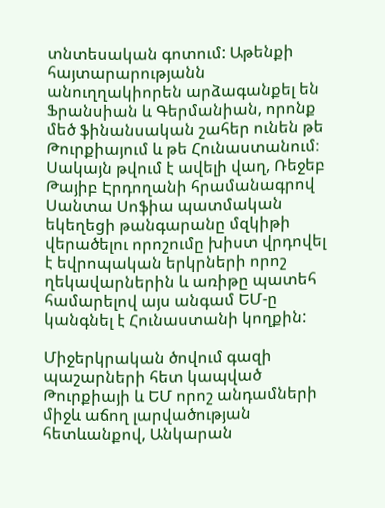տնտեսական գոտում: Աթենքի հայտարարությանն անուղղակիորեն արձագանքել են Ֆրանսիան և Գերմանիան, որոնք մեծ ֆինանսական շահեր ունեն թե Թուրքիայում և թե Հունաստանում։ Սակայն թվում է ավելի վաղ, Ռեջեբ Թայիբ Էրդողանի հրամանագրով Սանտա Սոֆիա պատմական եկեղեցի թանգարանը մզկիթի վերածելու որոշումը խիստ վրդովել է եվրոպական երկրների որոշ ղեկավարներին և առիթը պատեհ համարելով այս անգամ ԵՄ-ը կանգնել է Հունաստանի կողքին:

Միջերկրական ծովում գազի պաշարների հետ կապված Թուրքիայի և ԵՄ որոշ անդամների միջև աճող լարվածության հետևանքով, Անկարան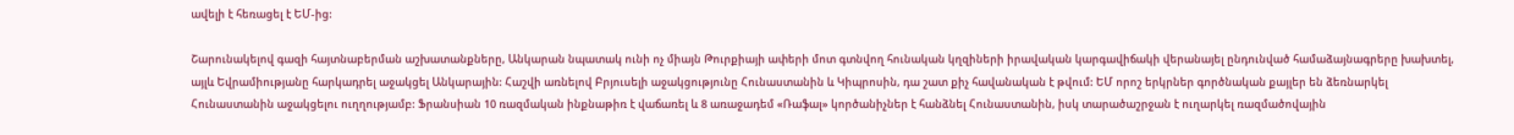ավելի է հեռացել է ԵՄ-ից:

Շարունակելով գազի հայտնաբերման աշխատանքները, Անկարան նպատակ ունի ոչ միայն Թուրքիայի ափերի մոտ գտնվող հունական կղզիների իրավական կարգավիճակի վերանայել ընդունված համաձայնագրերը խախտել, այլև Եվրամիությանը հարկադրել աջակցել Անկարային: Հաշվի առնելով Բրյուսելի աջակցությունը Հունաստանին և Կիպրոսին, դա շատ քիչ հավանական է թվում: ԵՄ որոշ երկրներ գործնական քայլեր են ձեռնարկել Հունաստանին աջակցելու ուղղությամբ: Ֆրանսիան 10 ռազմական ինքնաթիռ է վաճառել և 8 առաջադեմ «Ռաֆալ» կործանիչներ է հանձնել Հունաստանին, իսկ տարածաշրջան է ուղարկել ռազմածովային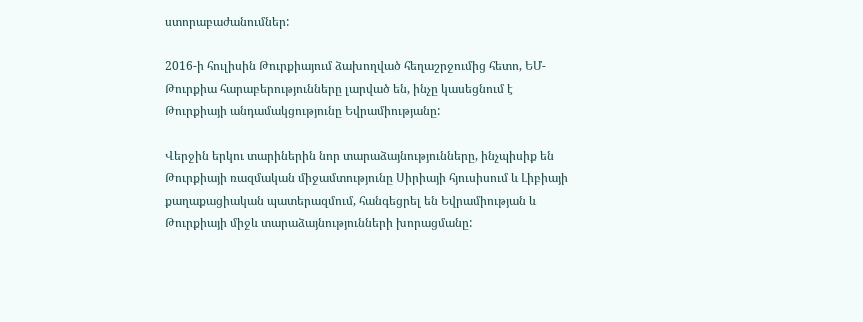ստորաբաժանումներ:

2016-ի հուլիսին Թուրքիայում ձախողված հեղաշրջումից հետո, ԵՄ-Թուրքիա հարաբերությունները լարված են, ինչը կասեցնում է Թուրքիայի անդամակցությունը Եվրամիությանը:

Վերջին երկու տարիներին նոր տարաձայնությունները, ինչպիսիք են Թուրքիայի ռազմական միջամտությունը Սիրիայի հյուսիսում և Լիբիայի քաղաքացիական պատերազմում, հանգեցրել են Եվրամիության և Թուրքիայի միջև տարաձայնությունների խորացմանը: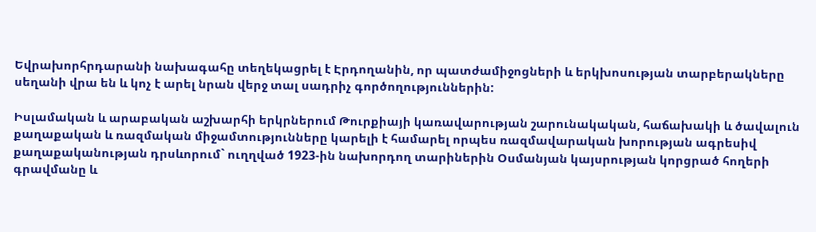Եվրախորհրդարանի նախագահը տեղեկացրել է Էրդողանին, որ պատժամիջոցների և երկխոսության տարբերակները սեղանի վրա են և կոչ է արել նրան վերջ տալ սադրիչ գործողություններին:

Իսլամական և արաբական աշխարհի երկրներում Թուրքիայի կառավարության շարունակական, հաճախակի և ծավալուն քաղաքական և ռազմական միջամտությունները կարելի է համարել որպես ռազմավարական խորության ագրեսիվ քաղաքականության դրսևորում` ուղղված 1923-ին նախորդող տարիներին Օսմանյան կայսրության կորցրած հողերի գրավմանը և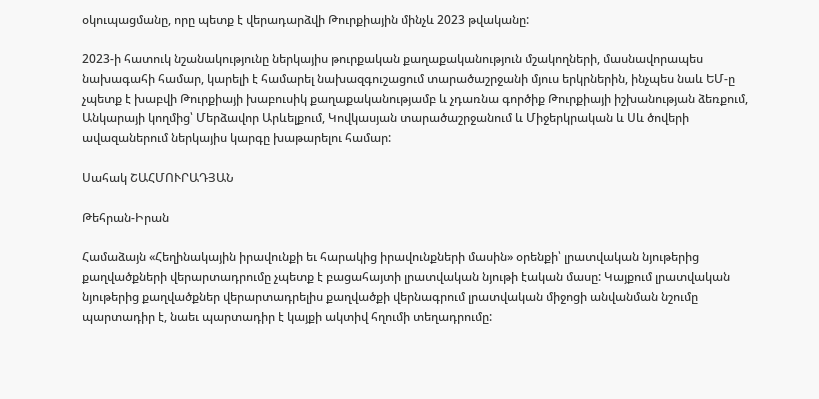օկուպացմանը, որը պետք է վերադարձվի Թուրքիային մինչև 2023 թվականը:

2023-ի հատուկ նշանակությունը ներկայիս թուրքական քաղաքականություն մշակողների, մասնավորապես նախագահի համար, կարելի է համարել նախազգուշացում տարածաշրջանի մյուս երկրներին, ինչպես նաև ԵՄ-ը չպետք է խաբվի Թուրքիայի խաբուսիկ քաղաքականությամբ և չդառնա գործիք Թուրքիայի իշխանության ձեռքում, Անկարայի կողմից՝ Մերձավոր Արևելքում, Կովկասյան տարածաշրջանում և Միջերկրական և Սև ծովերի ավազաներում ներկայիս կարգը խաթարելու համար:

Սահակ ՇԱՀՄՈՒՐԱԴՅԱՆ

Թեհրան-Իրան

Համաձայն «Հեղինակային իրավունքի եւ հարակից իրավունքների մասին» օրենքի՝ լրատվական նյութերից քաղվածքների վերարտադրումը չպետք է բացահայտի լրատվական նյութի էական մասը: Կայքում լրատվական նյութերից քաղվածքներ վերարտադրելիս քաղվածքի վերնագրում լրատվական միջոցի անվանման նշումը պարտադիր է, նաեւ պարտադիր է կայքի ակտիվ հղումի տեղադրումը: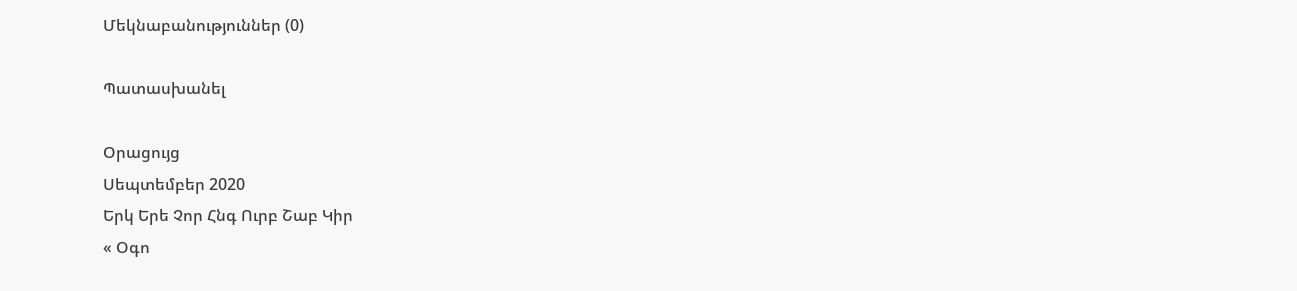Մեկնաբանություններ (0)

Պատասխանել

Օրացույց
Սեպտեմբեր 2020
Երկ Երե Չոր Հնգ Ուրբ Շաբ Կիր
« Օգո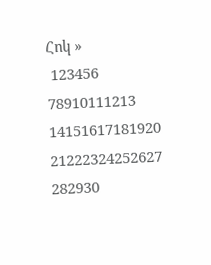Հոկ »
 123456
78910111213
14151617181920
21222324252627
282930